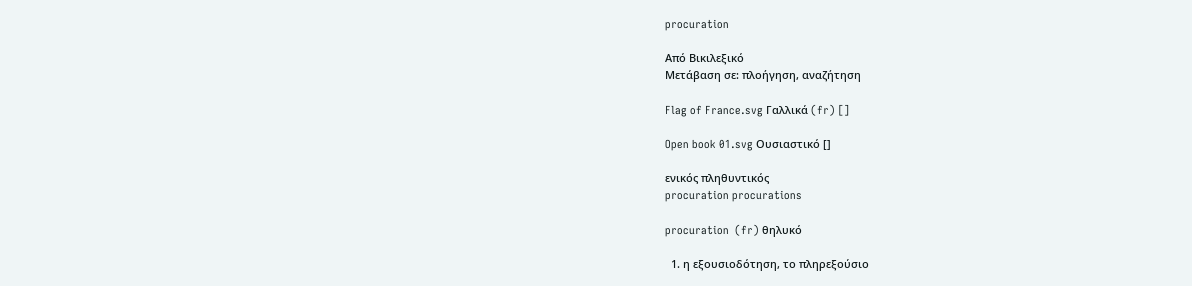procuration

Από Βικιλεξικό
Μετάβαση σε: πλοήγηση, αναζήτηση

Flag of France.svg Γαλλικά (fr) []

Open book 01.svg Ουσιαστικό []

ενικός πληθυντικός
procuration procurations

procuration  (fr) θηλυκό

  1. η εξουσιοδότηση, το πληρεξούσιο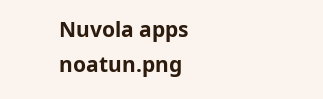Nuvola apps noatun.png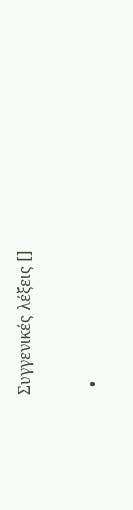Συγγενικές λέξεις []

  •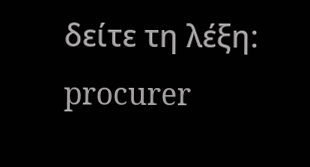δείτε τη λέξη: procurer